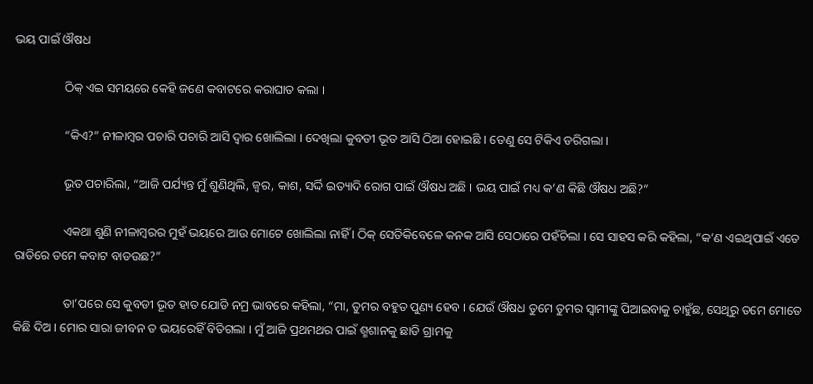ଭୟ ପାଇଁ ଔଷଧ

                ଠିକ୍ ଏଇ ସମୟରେ କେହି ଜଣେ କବାଟରେ କରାଘାତ କଲା ।

                “କିଏ?” ନୀଳାମ୍ୱର ପଚାରି ପଚାରି ଆସି ଦ୍ୱାର ଖୋଲିଲା । ଦେଖିଲା କୁବଡୀ ଭୂତ ଆସି ଠିଆ ହୋଇଛି । ତେଣୁ ସେ ଟିକିଏ ଡରିଗଲା ।

                ଭୂତ ପଚାରିଲା, “ଆଜି ପର୍ଯ୍ୟନ୍ତ ମୁଁ ଶୁଣିଥିଲି, ଜ୍ୱର, କାଶ, ସର୍ଦ୍ଦି ଇତ୍ୟାଦି ରୋଗ ପାଇଁ ଔଷଧ ଅଛି । ଭୟ ପାଇଁ ମଧ୍ୟ କ’ଣ କିଛି ଔଷଧ ଅଛି?”

                ଏକଥା ଶୁଣି ନୀଳାମ୍ବରର ମୁହଁ ଭୟରେ ଆଉ ମୋଟେ ଖୋଲିଲା ନାହିଁ । ଠିକ୍ ସେତିକିବେଳେ କନକ ଆସି ସେଠାରେ ପହଁଚିଲା । ସେ ସାହସ କରି କହିଲା, “କ’ଣ ଏଇଥିପାଇଁ ଏତେ ରାତିରେ ତମେ କବାଟ ବାଡଉଛ?”

                ତା’ପରେ ସେ କୁବଡୀ ଭୂତ ହାତ ଯୋଡି ନମ୍ର ଭାବରେ କହିଲା, “ମା, ତୁମର ବହୁତ ପୁଣ୍ୟ ହେବ । ଯେଉଁ ଔଷଧ ତୁମେ ତୁମର ସ୍ୱାମୀଙ୍କୁ ପିଆଇବାକୁ ଚାହୁଁଛ, ସେଥିରୁ ତମେ ମୋତେ କିଛି ଦିଅ । ମୋର ସାରା ଜୀବନ ତ ଭୟରେହିଁ ବିତିଗଲା । ମୁଁ ଆଜି ପ୍ରଥମଥର ପାଇଁ ଶ୍ମଶାନକୁ ଛାଡି ଗ୍ରାମକୁ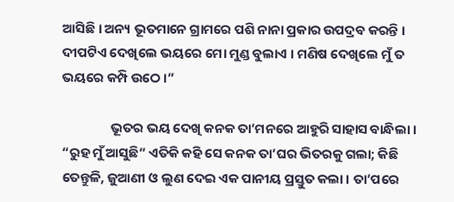ଆସିଛି । ଅନ୍ୟ ଭୂତମାନେ ଗ୍ରାମରେ ପଶି ନାନା ପ୍ରକାର ଉପଦ୍ରବ କରନ୍ତି । ଦୀପଟିଏ ଦେଖିଲେ ଭୟରେ ମୋ ମୁଣ୍ଡ ବୁଲାଏ । ମଣିଷ ଦେଖିଲେ ମୁଁ ତ ଭୟରେ କମ୍ପି ଉଠେ ।”

                ଭୂତର ଭୟ ଦେଖି କନକ ତା’ମନରେ ଆହୁରି ସାହାସ ବାନ୍ଧିଲା । “ରୁହ ମୁଁ ଆସୁଛି” ଏତିକି କହି ସେ କନକ ତା’ଘର ଭିତରକୁ ଗଲା; କିଛି ତେନ୍ତୁଳି, ଜୁଆଣୀ ଓ ଲୁଣ ଦେଇ ଏକ ପାନୀୟ ପ୍ରସ୍ତୁତ କଲା । ତା’ପରେ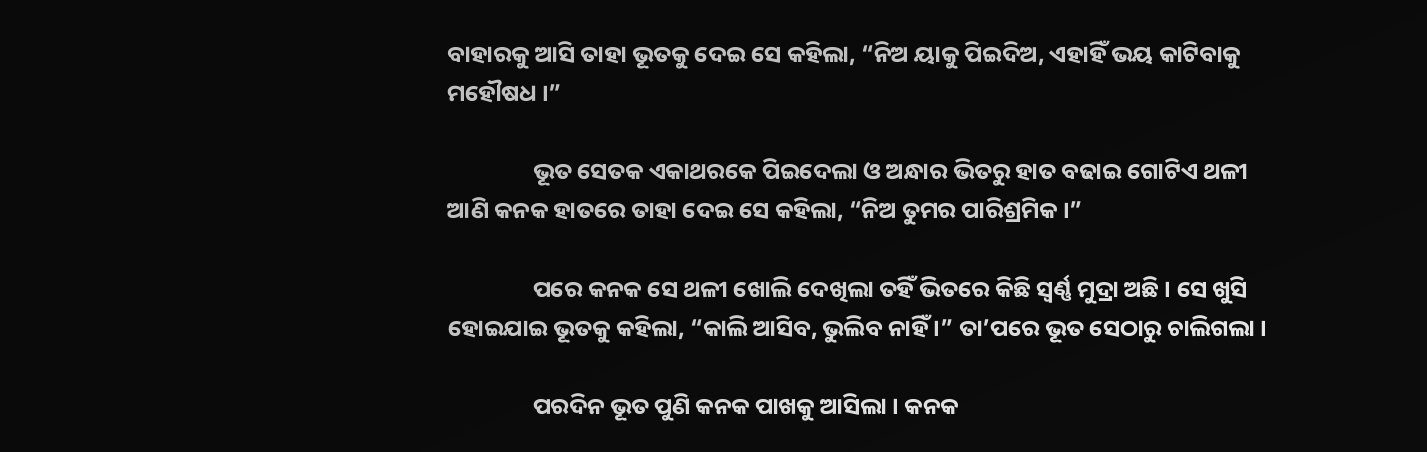ବାହାରକୁ ଆସି ତାହା ଭୂତକୁ ଦେଇ ସେ କହିଲା, “ନିଅ ୟାକୁ ପିଇଦିଅ, ଏହାହିଁ ଭୟ କାଟିବାକୁ ମହୌଷଧ ।”

                ଭୂତ ସେତକ ଏକାଥରକେ ପିଇଦେଲା ଓ ଅନ୍ଧାର ଭିତରୁ ହାତ ବଢାଇ ଗୋଟିଏ ଥଳୀ ଆଣି କନକ ହାତରେ ତାହା ଦେଇ ସେ କହିଲା, “ନିଅ ତୁମର ପାରିଶ୍ରମିକ ।”

                ପରେ କନକ ସେ ଥଳୀ ଖୋଲି ଦେଖିଲା ତହିଁ ଭିତରେ କିଛି ସ୍ୱର୍ଣ୍ଣ ମୁଦ୍ରା ଅଛି । ସେ ଖୁସି ହୋଇଯାଇ ଭୂତକୁ କହିଲା, “କାଲି ଆସିବ, ଭୁଲିବ ନାହିଁ ।” ତା’ପରେ ଭୂତ ସେଠାରୁ ଚାଲିଗଲା ।

                ପରଦିନ ଭୂତ ପୁଣି କନକ ପାଖକୁ ଆସିଲା । କନକ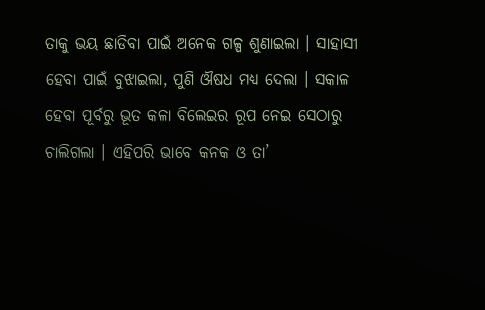ତାକୁ ଭୟ ଛାଡିବା ପାଇଁ ଅନେକ ଗଳ୍ପ ଶୁଣାଇଲା । ସାହାସୀ ହେବା ପାଇଁ ବୁଝାଇଲା, ପୁଣି ଔଷଧ ମଧ୍ୟ ଦେଲା । ସକାଳ ହେବା ପୂର୍ବରୁ ଭୂତ କଳା ବିଲେଇର ରୂପ ନେଇ ସେଠାରୁ ଚାଲିଗଲା । ଏହିପରି ଭାବେ କନକ ଓ ତା’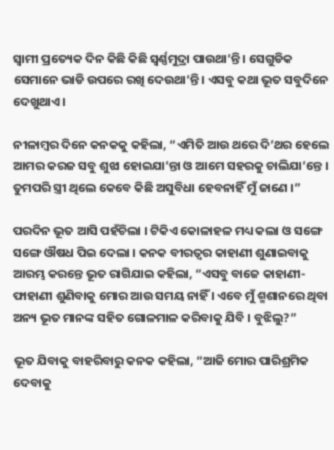ସ୍ୱାମୀ ପ୍ରତ୍ୟେକ ଦିନ କିଛି କିଛି ସ୍ୱର୍ଣ୍ଣମୁଦ୍ରା ପାଉଥା’ନ୍ତି । ସେଗୁଡିକ ସେମାନେ ଭାଡି ଉପରେ ରଖି ଦେଉଥା’ନ୍ତି । ଏସବୁ କଥା ଭୂତ ସବୁଦିନେ ଦେଖୁଥାଏ ।

ନୀଳାମ୍ବର ଦିନେ କନକକୁ କହିଲା, “ଏମିତି ଆଉ ଥରେ ଦି’ଥର ହେଲେ ଆମର କରଜ ସବୁ ଶୁଝା ହୋଇଯା’ନ୍ତା ଓ ଆମେ ସହରକୁ ଚାଲିଯା’ନ୍ତେ । ତୁମପରି ସ୍ତ୍ରୀ ଥିଲେ କେବେ କିଛି ଅସୁବିଧା ହେବନାହିଁ ମୁଁ ଜାଣେ ।”

ପରଦିନ ଭୂତ ଆସି ପହଁଚିଲା । ଟିକିଏ କୋଳାହଳ ମଧ୍ୟ କଲା ଓ ସଙ୍ଗେ ସଙ୍ଗେ ଔଷଧ ପିଇ ଦେଲା । କନକ ବୀରତ୍ୱର କାହାଣୀ ଶୁଣାଇବାକୁ ଆରମ୍ଭ କରନ୍ତେ ଭୂତ ରାଗିଯାଇ କହିଲା, “ଏସବୁ ବାଜେ କାହାଣୀ-ଫାହାଣୀ ଶୁଣିବାକୁ ମୋର ଆଉ ସମୟ ନାହିଁ । ଏବେ ମୁଁ ଶ୍ମଶାନରେ ଥିବା ଅନ୍ୟ ଭୂତ ମାନଙ୍କ ସହିତ ଗୋଳମାଳ କରିବାକୁ ଯିବି । ବୁଝିଲୁ?”

ଭୂତ ଯିବାକୁ ବାହରିବାରୁ କନକ କହିଲା, “ଆଜି ମୋର ପାରିଶ୍ରମିକ ଦେବାକୁ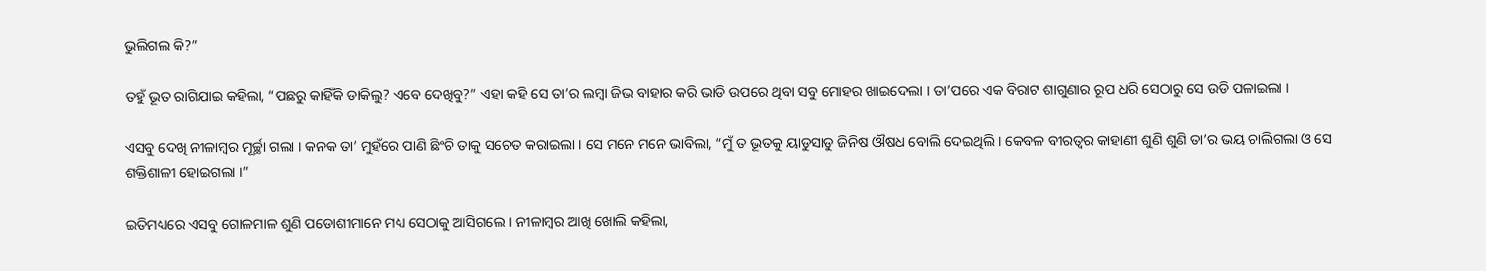ଭୁଲିଗଲ କି?”

ତହୁଁ ଭୂତ ରାଗିଯାଇ କହିଲା, “ପଛରୁ କାହିଁକି ଡାକିଲୁ? ଏବେ ଦେଖିବୁ?” ଏହା କହି ସେ ତା’ର ଲମ୍ବା ଜିଭ ବାହାର କରି ଭାଡି ଉପରେ ଥିବା ସବୁ ମୋହର ଖାଇଦେଲା । ତା’ପରେ ଏକ ବିରାଟ ଶାଗୁଣାର ରୂପ ଧରି ସେଠାରୁ ସେ ଉଡି ପଳାଇଲା ।

ଏସବୁ ଦେଖି ନୀଳାମ୍ବର ମୂର୍ଚ୍ଛା ଗଲା । କନକ ତା’ ମୁହଁରେ ପାଣି ଛିଂଚି ତାକୁ ସଚେତ କରାଇଲା । ସେ ମନେ ମନେ ଭାବିଲା, “ମୁଁ ତ ଭୂତକୁ ୟାଡୁସାଡୁ ଜିନିଷ ଔଷଧ ବୋଲି ଦେଇଥିଲି । କେବଳ ବୀରତ୍ୱର କାହାଣୀ ଶୁଣି ଶୁଣି ତା’ର ଭୟ ଚାଲିଗଲା ଓ ସେ ଶକ୍ତିଶାଳୀ ହୋଇଗଲା ।”

ଇତିମଧ୍ୟରେ ଏସବୁ ଗୋଳମାଳ ଶୁଣି ପଡୋଶୀମାନେ ମଧ୍ୟ ସେଠାକୁ ଆସିଗଲେ । ନୀଳାମ୍ବର ଆଖି ଖୋଲି କହିଲା,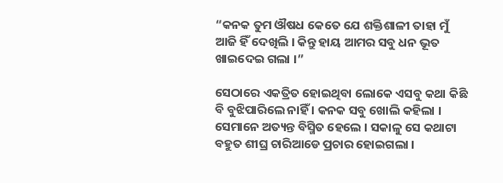“କନକ ତୁମ ଔଷଧ କେତେ ଯେ ଶକ୍ତିଶାଳୀ ତାହା ମୁଁ ଆଜି ହିଁ ଦେଖିଲି । କିନ୍ତୁ ହାୟ ଆମର ସବୁ ଧନ ଭୂତ ଖାଇଦେଇ ଗଲା ।”

ସେଠାରେ ଏକତ୍ରିତ ହୋଇଥିବା ଲୋକେ ଏସବୁ କଥା କିଛି ବି ବୁଝିପାରିଲେ ନାହିଁ । କନକ ସବୁ ଖୋଲି କହିଲା । ସେମାନେ ଅତ୍ୟନ୍ତ ବିସ୍ମିତ ହେଲେ । ସକାଳୁ ସେ କଥାଟା ବହୁତ ଶୀଘ୍ର ଚାରିଆଡେ ପ୍ରଚାର ହୋଇଗଲା ।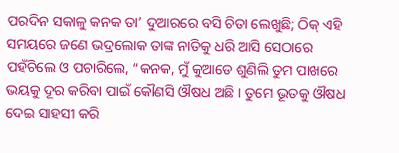ପରଦିନ ସକାଳୁ କନକ ତା’ ଦୁଆରରେ ବସି ଚିତା ଲେଖୁଛି; ଠିକ୍ ଏହି ସମୟରେ ଜଣେ ଭଦ୍ରଲୋକ ତାଙ୍କ ନାତିକୁ ଧରି ଆସି ସେଠାରେ ପହଁଚିଲେ ଓ ପଚାରିଲେ, “କନକ, ମୁଁ କୁଆଡେ ଶୁଣିଲି ତୁମ ପାଖରେ ଭୟକୁ ଦୂର କରିବା ପାଇଁ କୌଣସି ଔଷଧ ଅଛି । ତୁମେ ଭୂତକୁ ଔଷଧ ଦେଇ ସାହସୀ କରି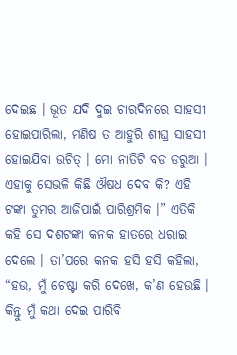ଦେଇଛ । ଭୂତ ଯଦି ଦୁଇ ଚାରଦିନରେ ସାହସୀ ହୋଇପାରିଲା, ମଣିଷ ତ ଆହୁରି ଶୀଘ୍ର ସାହସୀ ହୋଇଯିବା ଉଚିତ୍ । ମୋ ନାତିଟି ବଡ ଡରୁଆ । ଏହାକୁ ସେଭଳି କିଛି ଔଷଧ ଦେବ କି? ଏହି ଟଙ୍କା ତୁମର ଆଜିପାଇଁ ପାରିଶ୍ରମିକ ।” ଏତିକି କହି ସେ ଦଶଟଙ୍କା କନକ ହାତରେ ଧରାଇ ଦେଲେ । ତା’ପରେ କନକ ହସି ହସି କହିଲା, “ହଉ, ମୁଁ ଚେଷ୍ଟା କରି ଦେଖେ, କ’ଣ ହେଉଛି । କିନ୍ତୁ ମୁଁ କଥା ଦେଇ ପାରିବି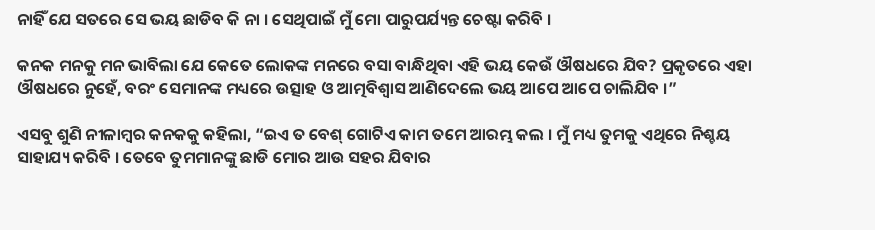ନାହିଁ ଯେ ସତରେ ସେ ଭୟ ଛାଡିବ କି ନା । ସେଥିପାଇଁ ମୁଁ ମୋ ପାରୁପର୍ଯ୍ୟନ୍ତ ଚେଷ୍ଟା କରିବି ।

କନକ ମନକୁ ମନ ଭାବିଲା ଯେ କେତେ ଲୋକଙ୍କ ମନରେ ବସା ବାନ୍ଧିଥିବା ଏହି ଭୟ କେଉଁ ଔଷଧରେ ଯିବ? ପ୍ରକୃତରେ ଏହା ଔଷଧରେ ନୁହେଁ, ବରଂ ସେମାନଙ୍କ ମଧ୍ୟରେ ଉତ୍ସାହ ଓ ଆତ୍ମବିଶ୍ୱାସ ଆଣିଦେଲେ ଭୟ ଆପେ ଆପେ ଚାଲିଯିବ ।”

ଏସବୁ ଶୁଣି ନୀଳାମ୍ବର କନକକୁ କହିଲା, “ଇଏ ତ ବେଶ୍ ଗୋଟିଏ କାମ ତମେ ଆରମ୍ଭ କଲ । ମୁଁ ମଧ୍ୟ ତୁମକୁ ଏଥିରେ ନିଶ୍ଚୟ ସାହାଯ୍ୟ କରିବି । ତେବେ ତୁମମାନଙ୍କୁ ଛାଡି ମୋର ଆଉ ସହର ଯିବାର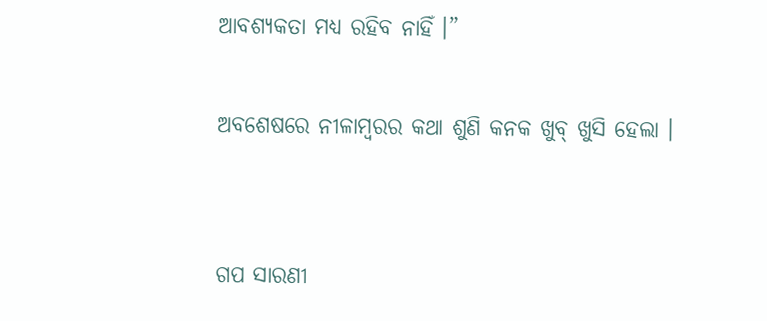ଆବଶ୍ୟକତା ମଧ୍ୟ ରହିବ ନାହିଁ ।”

ଅବଶେଷରେ ନୀଳାମ୍ବରର କଥା ଶୁଣି କନକ ଖୁବ୍ ଖୁସି ହେଲା ।


ଗପ ସାରଣୀ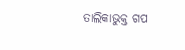ତାଲିକାଭୁକ୍ତ ଗପ